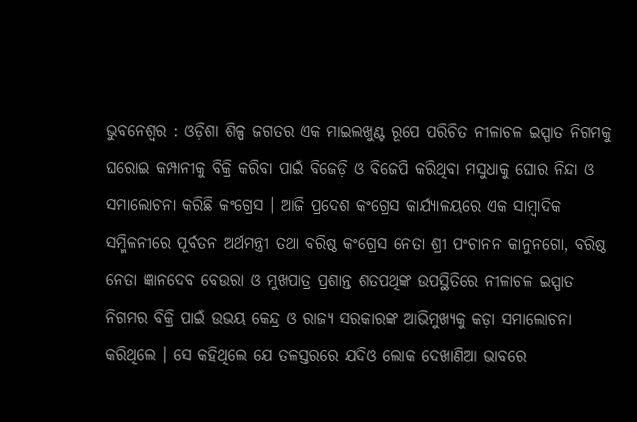ଭୁବନେଶ୍ୱର : ଓଡ଼ିଶା ଶିଳ୍ପ ଜଗତର ଏକ ମାଇଲଖୁଣ୍ଟ ରୂପେ ପରିଚିତ ନୀଳାଚଳ ଇସ୍ପାତ ନିଗମକୁ ଘରୋଇ କମ୍ପାନୀକୁ ବିକ୍ରି କରିବା ପାଇଁ ବିଜେଡ଼ି ଓ ବିଜେପି କରିଥିବା ମସୁଧାକୁ ଘୋର ନିନ୍ଦା ଓ ସମାଲୋଚନା କରିଛି କଂଗ୍ରେସ । ଆଜି ପ୍ରଦେଶ କଂଗ୍ରେସ କାର୍ଯ୍ୟାଳୟରେ ଏକ ସାମ୍ବାଦିକ ସମ୍ମିଳନୀରେ ପୂର୍ବତନ ଅର୍ଥମନ୍ତ୍ରୀ ତଥା ବରିଷ୍ଠ କଂଗ୍ରେସ ନେତା ଶ୍ରୀ ପଂଚାନନ କାନୁନଗୋ, ବରିଷ୍ଠ ନେତା ଜ୍ଞାନଦେବ ବେଉରା ଓ ମୁଖପାତ୍ର ପ୍ରଶାନ୍ତ ଶତପଥିଙ୍କ ଉପସ୍ଥିତିରେ ନୀଳାଚଳ ଇସ୍ପାତ ନିଗମର ବିକ୍ରି ପାଇଁ ଉଭୟ କେନ୍ଦ୍ର ଓ ରାଜ୍ୟ ସରକାରଙ୍କ ଆଭିମୁଖ୍ୟକୁ କଡ଼ା ସମାଲୋଚନା କରିଥିଲେ । ସେ କହିଥିଲେ ଯେ ତଳସ୍ତରରେ ଯଦିଓ ଲୋକ ଦେଖାଣିଆ ଭାବରେ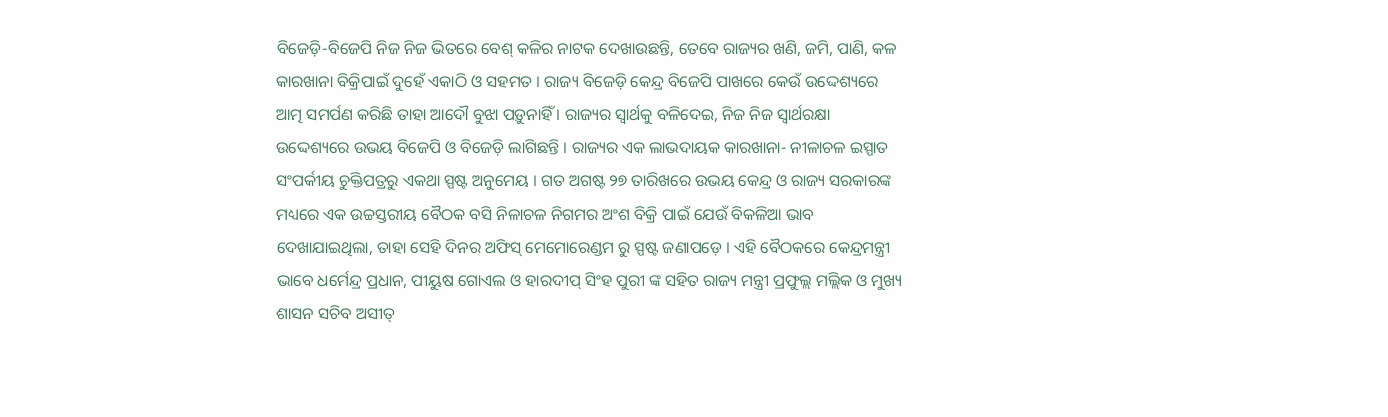ବିଜେଡ଼ି-ବିଜେପି ନିଜ ନିଜ ଭିତରେ ବେଶ୍ କଳିର ନାଟକ ଦେଖାଉଛନ୍ତି, ତେବେ ରାଜ୍ୟର ଖଣି, ଜମି, ପାଣି, କଳ କାରଖାନା ବିକ୍ରିପାଇଁ ଦୁହେଁ ଏକାଠି ଓ ସହମତ । ରାଜ୍ୟ ବିଜେଡ଼ି କେନ୍ଦ୍ର ବିଜେପି ପାଖରେ କେଉଁ ଉଦ୍ଦେଶ୍ୟରେ ଆତ୍ମ ସମର୍ପଣ କରିଛି ତାହା ଆଦୌ ବୁଝା ପଡ଼ୁନାହିଁ । ରାଜ୍ୟର ସ୍ୱାର୍ଥକୁ ବଳିଦେଇ, ନିଜ ନିଜ ସ୍ୱାର୍ଥରକ୍ଷା ଉଦ୍ଦେଶ୍ୟରେ ଉଭୟ ବିଜେପି ଓ ବିଜେଡ଼ି ଲାଗିଛନ୍ତି । ରାଜ୍ୟର ଏକ ଲାଭଦାୟକ କାରଖାନା- ନୀଳାଚଳ ଇସ୍ପାତ ସଂପର୍କୀୟ ଚୁକ୍ତିପତ୍ରରୁ ଏକଥା ସ୍ପଷ୍ଟ ଅନୁମେୟ । ଗତ ଅଗଷ୍ଟ ୨୭ ତାରିଖରେ ଉଭୟ କେନ୍ଦ୍ର ଓ ରାଜ୍ୟ ସରକାରଙ୍କ ମଧ୍ୟରେ ଏକ ଉଚ୍ଚସ୍ତରୀୟ ବୈଠକ ବସି ନିଳାଚଳ ନିଗମର ଅଂଶ ବିକ୍ରି ପାଇଁ ଯେଉଁ ବିକଳିଆ ଭାବ ଦେଖାଯାଇଥିଲା, ତାହା ସେହି ଦିନର ଅଫିସ୍ ମେମୋରେଣ୍ଡମ ରୁ ସ୍ପଷ୍ଟ ଜଣାପଡ଼େ । ଏହି ବୈଠକରେ କେନ୍ଦ୍ରମନ୍ତ୍ରୀ ଭାବେ ଧର୍ମେନ୍ଦ୍ର ପ୍ରଧାନ, ପୀୟୁଷ ଗୋଏଲ ଓ ହାରଦୀପ୍ ସିଂହ ପୁରୀ ଙ୍କ ସହିତ ରାଜ୍ୟ ମନ୍ତ୍ରୀ ପ୍ରଫୁଲ୍ଲ ମଲ୍ଲିକ ଓ ମୁଖ୍ୟ ଶାସନ ସଚିବ ଅସୀତ୍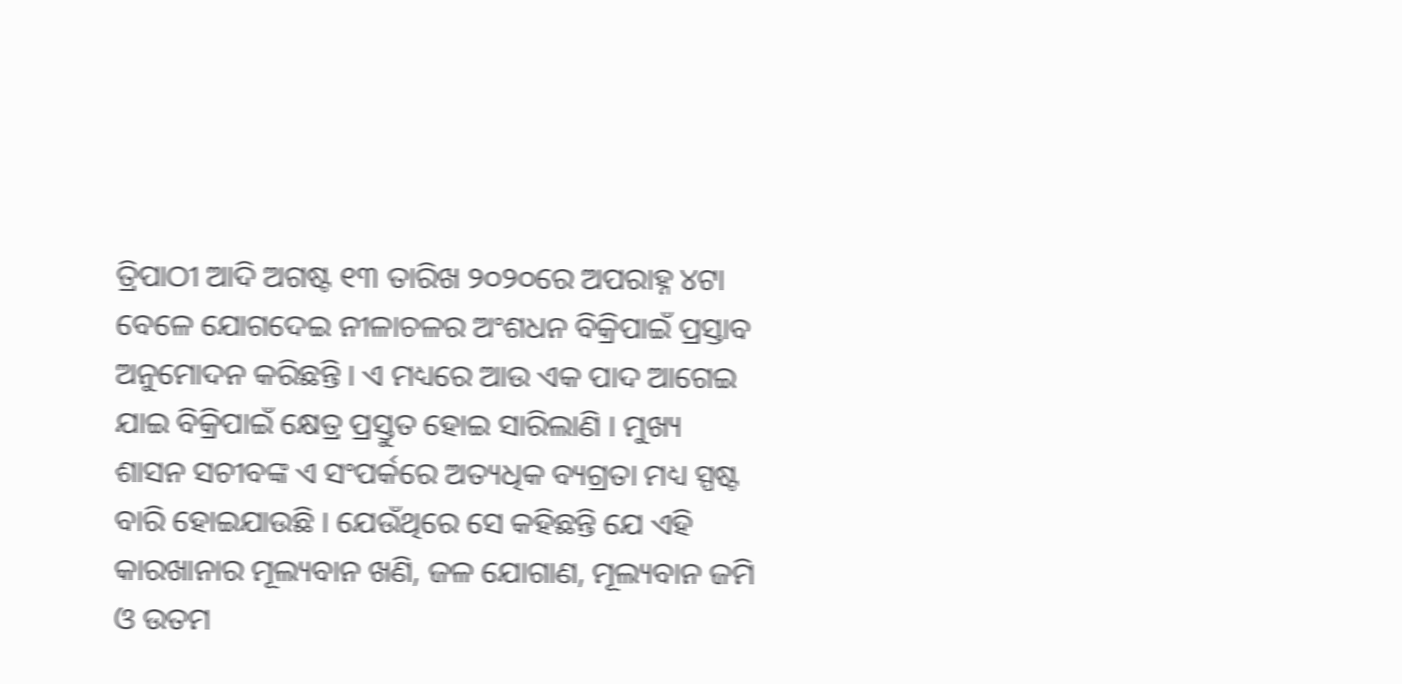ତ୍ରିପାଠୀ ଆଦି ଅଗଷ୍ଟ ୧୩ ତାରିଖ ୨୦୨୦ରେ ଅପରାହ୍ନ ୪ଟା ବେଳେ ଯୋଗଦେଇ ନୀଳାଚଳର ଅଂଶଧନ ବିକ୍ରିପାଇଁ ପ୍ରସ୍ତାବ ଅନୁମୋଦନ କରିଛନ୍ତି । ଏ ମଧ୍ୟରେ ଆଉ ଏକ ପାଦ ଆଗେଇ ଯାଇ ବିକ୍ରିପାଇଁ କ୍ଷେତ୍ର ପ୍ରସ୍ତୁତ ହୋଇ ସାରିଲାଣି । ମୁଖ୍ୟ ଶାସନ ସଚୀବଙ୍କ ଏ ସଂପର୍କରେ ଅତ୍ୟଧିକ ବ୍ୟଗ୍ରତା ମଧ୍ୟ ସ୍ପଷ୍ଟ ବାରି ହୋଇଯାଉଛି । ଯେଉଁଥିରେ ସେ କହିଛନ୍ତି ଯେ ଏହି କାରଖାନାର ମୂଲ୍ୟବାନ ଖଣି, ଜଳ ଯୋଗାଣ, ମୂଲ୍ୟବାନ ଜମି ଓ ଉତମ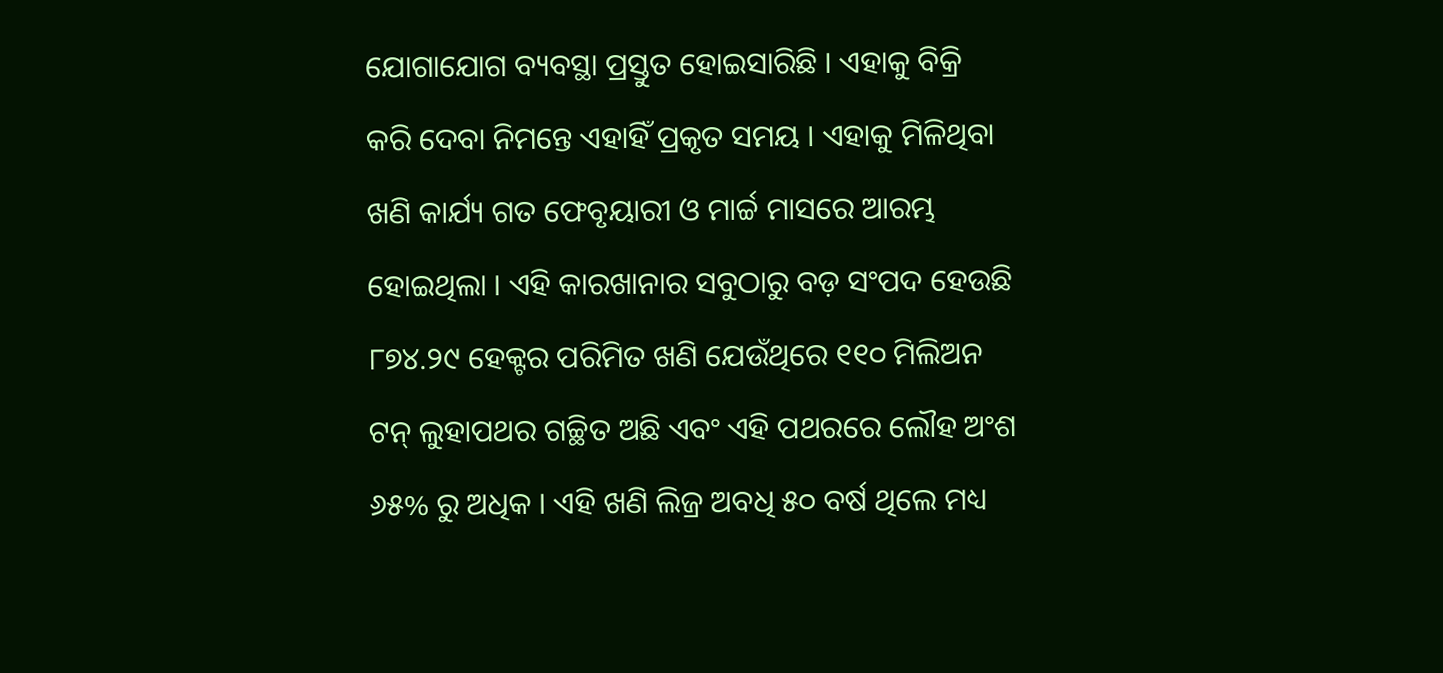ଯୋଗାଯୋଗ ବ୍ୟବସ୍ଥା ପ୍ରସ୍ତୁତ ହୋଇସାରିଛି । ଏହାକୁ ବିକ୍ରି କରି ଦେବା ନିମନ୍ତେ ଏହାହିଁ ପ୍ରକୃତ ସମୟ । ଏହାକୁ ମିଳିଥିବା ଖଣି କାର୍ଯ୍ୟ ଗତ ଫେବୃୟାରୀ ଓ ମାର୍ଚ୍ଚ ମାସରେ ଆରମ୍ଭ ହୋଇଥିଲା । ଏହି କାରଖାନାର ସବୁଠାରୁ ବଡ଼ ସଂପଦ ହେଉଛି ୮୭୪.୨୯ ହେକ୍ଟର ପରିମିତ ଖଣି ଯେଉଁଥିରେ ୧୧୦ ମିଲିଅନ ଟନ୍ ଲୁହାପଥର ଗଚ୍ଛିତ ଅଛି ଏବଂ ଏହି ପଥରରେ ଲୌହ ଅଂଶ ୬୫% ରୁ ଅଧିକ । ଏହି ଖଣି ଲିଜ୍ର ଅବଧି ୫୦ ବର୍ଷ ଥିଲେ ମଧ୍ୟ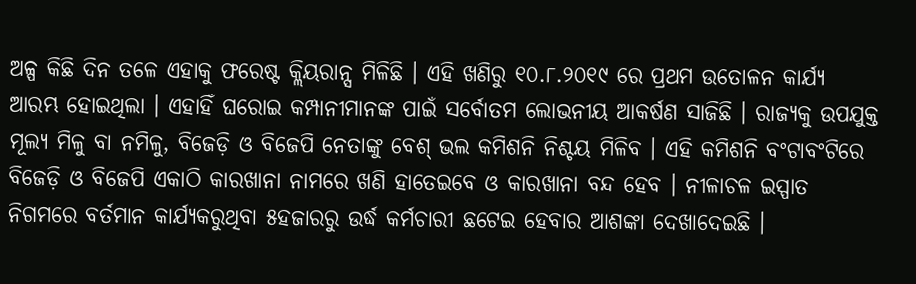ଅଳ୍ପ କିଛି ଦିନ ତଳେ ଏହାକୁ ଫରେଷ୍ଟ କ୍ଲିୟରାନ୍ସ ମିଳିଛି । ଏହି ଖଣିରୁ ୧୦.୮.୨୦୧୯ ରେ ପ୍ରଥମ ଉତୋଳନ କାର୍ଯ୍ୟ ଆରମ୍ଭ ହୋଇଥିଲା । ଏହାହିଁ ଘରୋଇ କମ୍ପାନୀମାନଙ୍କ ପାଇଁ ସର୍ବୋତମ ଲୋଭନୀୟ ଆକର୍ଷଣ ସାଜିଛି । ରାଜ୍ୟକୁ ଉପଯୁକ୍ତ ମୂଲ୍ୟ ମିଳୁ ବା ନମିଳୁ, ବିଜେଡ଼ି ଓ ବିଜେପି ନେତାଙ୍କୁ ବେଶ୍ ଭଲ କମିଶନି ନିଶ୍ଚୟ ମିଳିବ । ଏହି କମିଶନି ବଂଟାବଂଟିରେ ବିଜେଡ଼ି ଓ ବିଜେପି ଏକାଠି କାରଖାନା ନାମରେ ଖଣି ହାତେଇବେ ଓ କାରଖାନା ବନ୍ଦ ହେବ । ନୀଳାଚଳ ଇସ୍ପାତ ନିଗମରେ ବର୍ତମାନ କାର୍ଯ୍ୟକରୁଥିବା ୫ହଜାରରୁ ଉର୍ଦ୍ଧ କର୍ମଚାରୀ ଛଟେଇ ହେବାର ଆଶଙ୍କା ଦେଖାଦେଇଛି ।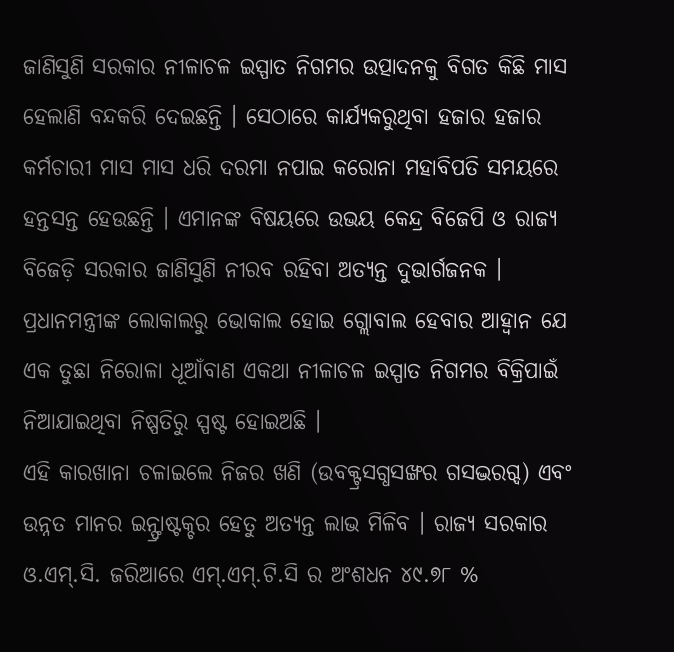ଜାଣିସୁଣି ସରକାର ନୀଳାଚଳ ଇସ୍ପାତ ନିଗମର ଉତ୍ପାଦନକୁ ବିଗତ କିଛି ମାସ ହେଲାଣି ବନ୍ଦକରି ଦେଇଛନ୍ତି । ସେଠାରେ କାର୍ଯ୍ୟକରୁଥିବା ହଜାର ହଜାର କର୍ମଚାରୀ ମାସ ମାସ ଧରି ଦରମା ନପାଇ କରୋନା ମହାବିପତି ସମୟରେ ହନ୍ତସନ୍ତ ହେଉଛନ୍ତି । ଏମାନଙ୍କ ବିଷୟରେ ଉଭୟ କେନ୍ଦ୍ର ବିଜେପି ଓ ରାଜ୍ୟ ବିଜେଡ଼ି ସରକାର ଜାଣିସୁଣି ନୀରବ ରହିବା ଅତ୍ୟନ୍ତ ଦୁଭାର୍ଗଜନକ । ପ୍ରଧାନମନ୍ତ୍ରୀଙ୍କ ଲୋକାଲରୁ ଭୋକାଲ ହୋଇ ଗ୍ଲୋବାଲ ହେବାର ଆହ୍ୱାନ ଯେ ଏକ ତୁଛା ନିରୋଳା ଧୂଆଁବାଣ ଏକଥା ନୀଳାଚଳ ଇସ୍ପାତ ନିଗମର ବିକ୍ରିପାଇଁ ନିଆଯାଇଥିବା ନିଷ୍ପତିରୁ ସ୍ପଷ୍ଟ ହୋଇଅଛି ।
ଏହି କାରଖାନା ଚଳାଇଲେ ନିଜର ଖଣି (ଉବକ୍ଟ୍ରସଗ୍ଧସଙ୍ଖର ଗସଦ୍ଭରଗ୍ଦ) ଏବଂ ଉନ୍ନତ ମାନର ଇନ୍ଫ୍ରାଷ୍ଟକ୍ଚର ହେତୁ ଅତ୍ୟନ୍ତ ଲାଭ ମିଳିବ । ରାଜ୍ୟ ସରକାର ଓ.ଏମ୍.ସି. ଜରିଆରେ ଏମ୍.ଏମ୍.ଟି.ସି ର ଅଂଶଧନ ୪୯.୭୮ %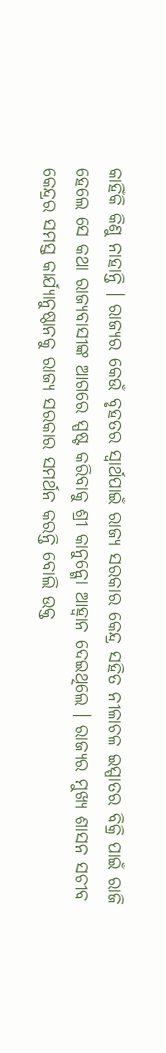କାହିଁକି କିଣୁ ନାହାନ୍ତି । ରାଜ୍ୟର କେଉଁ ବୃହତର ସ୍ୱାର୍ଥପାଇଁ ରାଜ୍ୟ ସରକାର କେନ୍ଦ୍ର ସହିତ ନୀଳାଚଳ ଇସ୍ପାତର ବିକ୍ରି ପାଇଁ ରାଜି ହେଲେ ସେ କଥା ରାଜ୍ୟବାସୀଙ୍କ ଆଗରେ ସ୍ପଷ୍ଟ କରିବାକୁ ଶ୍ରୀ କାନୁନ୍ଗୋ ଆହ୍ୱାନ ଦେଇଥିଲେ । ରାଜ୍ୟର ମୁଖ୍ୟ ଶାସନ ସଚୀବ କେନ୍ଦ୍ରର ସମସ୍ତ କାର୍ଯ୍ୟାନୁଷ୍ଠାନକୁ ରାଜ୍ୟ ସରକାର ସମର୍ଥନ କରନ୍ତି ବୋଲି ଉକ୍ତ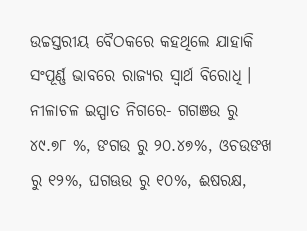ଉଚ୍ଚସ୍ତରୀୟ ବୈଠକରେ କହଥିଲେ ଯାହାକି ସଂପୂର୍ଣ୍ଣ ଭାବରେ ରାଜ୍ୟର ସ୍ୱାର୍ଥ ବିରୋଧି । ନୀଳାଚଳ ଇସ୍ପାତ ନିଗରେ- ଗଗଞଉ ରୁ ୪୯.୭୮ %, ଙଗଉ ରୁ ୨୦.୪୭%, ଓଚଉଙଖ ରୁ ୧୨%, ଘଗଊଉ ରୁ ୧୦%, ଈଷରକ୍ଷ,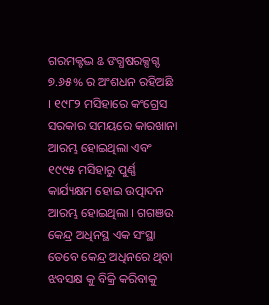ଗରମକ୍ଟଦ୍ଭ ଌ ଙଗ୍ଧଷରକ୍ସଗ୍ଦ ୭.୬୫% ର ଅଂଶଧନ ରହିଅଛି । ୧୯୮୨ ମସିହାରେ କଂଗ୍ରେସ ସରକାର ସମୟରେ କାରଖାନା ଆରମ୍ଭ ହୋଇଥିଲା ଏବଂ ୧୯୯୫ ମସିହାରୁ ପୁର୍ଣ୍ଣ କାର୍ଯ୍ୟକ୍ଷମ ହୋଇ ଉତ୍ପାଦନ ଆରମ୍ଭ ହୋଇଥିଲା । ଗଗଞଉ କେନ୍ଦ୍ର ଅଧିନସ୍ଥ ଏକ ସଂସ୍ଥା ତେବେ କେନ୍ଦ୍ର ଅଧିନରେ ଥିବା ଝବସକ୍ଷ କୁ ବିକ୍ରି କରିବାକୁ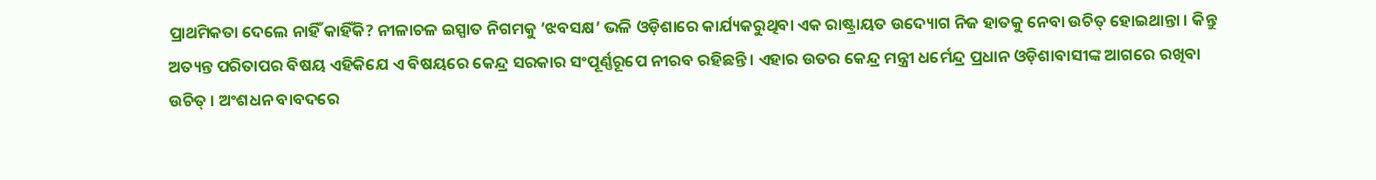ପ୍ରାଥମିକତା ଦେଲେ ନାହିଁ କାହିଁକି? ନୀଳାଚଳ ଇସ୍ପାତ ନିଗମକୁ ‘ଝବସକ୍ଷ’ ଭଳି ଓଡ଼ିଶାରେ କାର୍ଯ୍ୟକରୁଥିବା ଏକ ରାଷ୍ଟ୍ରାୟତ ଉଦ୍ୟୋଗ ନିଜ ହାତକୁ ନେବା ଉଚିତ୍ ହୋଇଥାନ୍ତା । କିନ୍ତୁ ଅତ୍ୟନ୍ତ ପରିତାପର ବିଷୟ ଏହିକିଯେ ଏ ବିଷୟରେ କେନ୍ଦ୍ର ସରକାର ସଂପୂର୍ଣ୍ଣରୂପେ ନୀରବ ରହିଛନ୍ତି । ଏହାର ଉତର କେନ୍ଦ୍ର ମନ୍ତ୍ରୀ ଧର୍ମେନ୍ଦ୍ର ପ୍ରଧାନ ଓଡ଼ିଶାବାସୀଙ୍କ ଆଗରେ ରଖିବା ଉଚିତ୍ । ଅଂଶଧନ ବାବଦରେ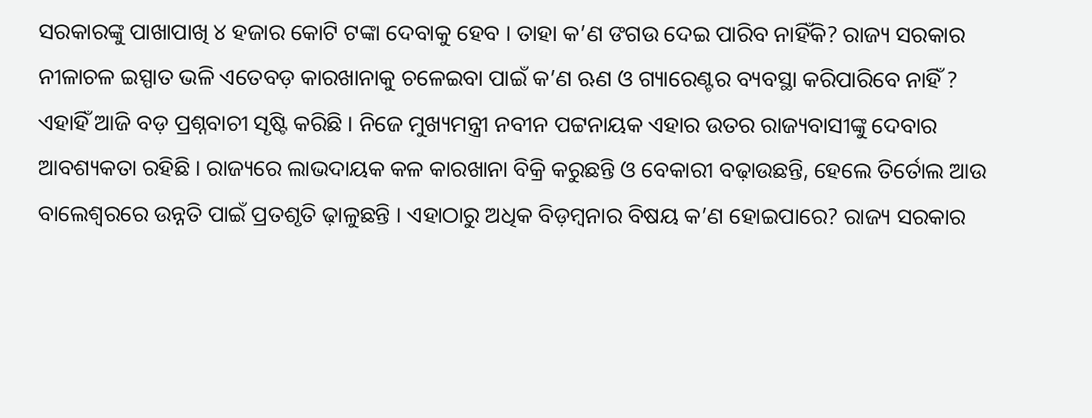ସରକାରଙ୍କୁ ପାଖାପାଖି ୪ ହଜାର କୋଟି ଟଙ୍କା ଦେବାକୁ ହେବ । ତାହା କ’ଣ ଙଗଉ ଦେଇ ପାରିବ ନାହିଁକି? ରାଜ୍ୟ ସରକାର ନୀଳାଚଳ ଇସ୍ପାତ ଭଳି ଏତେବଡ଼ କାରଖାନାକୁ ଚଳେଇବା ପାଇଁ କ’ଣ ଋଣ ଓ ଗ୍ୟାରେଣ୍ଟର ବ୍ୟବସ୍ଥା କରିପାରିବେ ନାହିଁ ? ଏହାହିଁ ଆଜି ବଡ଼ ପ୍ରଶ୍ନବାଚୀ ସୃଷ୍ଟି କରିଛି । ନିଜେ ମୁଖ୍ୟମନ୍ତ୍ରୀ ନବୀନ ପଟ୍ଟନାୟକ ଏହାର ଉତର ରାଜ୍ୟବାସୀଙ୍କୁ ଦେବାର ଆବଶ୍ୟକତା ରହିଛି । ରାଜ୍ୟରେ ଲାଭଦାୟକ କଳ କାରଖାନା ବିକ୍ରି କରୁଛନ୍ତି ଓ ବେକାରୀ ବଢ଼ାଉଛନ୍ତି, ହେଲେ ତିର୍ତୋଲ ଆଉ ବାଲେଶ୍ୱରରେ ଉନ୍ନତି ପାଇଁ ପ୍ରତଶୃତି ଢ଼ାଳୁଛନ୍ତି । ଏହାଠାରୁ ଅଧିକ ବିଡ଼ମ୍ବନାର ବିଷୟ କ’ଣ ହୋଇପାରେ? ରାଜ୍ୟ ସରକାର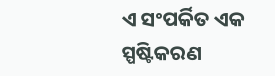ଏ ସଂପର୍କିତ ଏକ ସ୍ପଷ୍ଟିକରଣ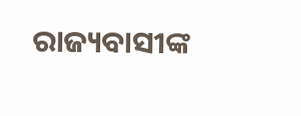ରାଜ୍ୟବାସୀଙ୍କ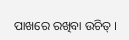ପାଖରେ ରଖିବା ଉଚିତ୍ ।